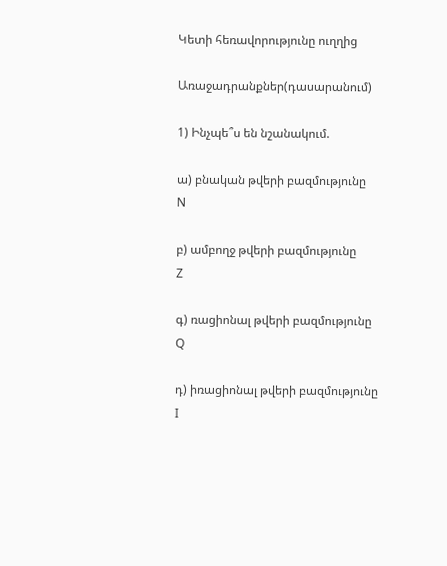Կետի հեռավորությունը ուղղից

Առաջադրանքներ(դասարանում)

1) Ինչպե՞ս են նշանակում.

ա) բնական թվերի բազմությունը
N

բ) ամբողջ թվերի բազմությունը
Z

գ) ռացիոնալ թվերի բազմությունը
Q

դ) իռացիոնալ թվերի բազմությունը
I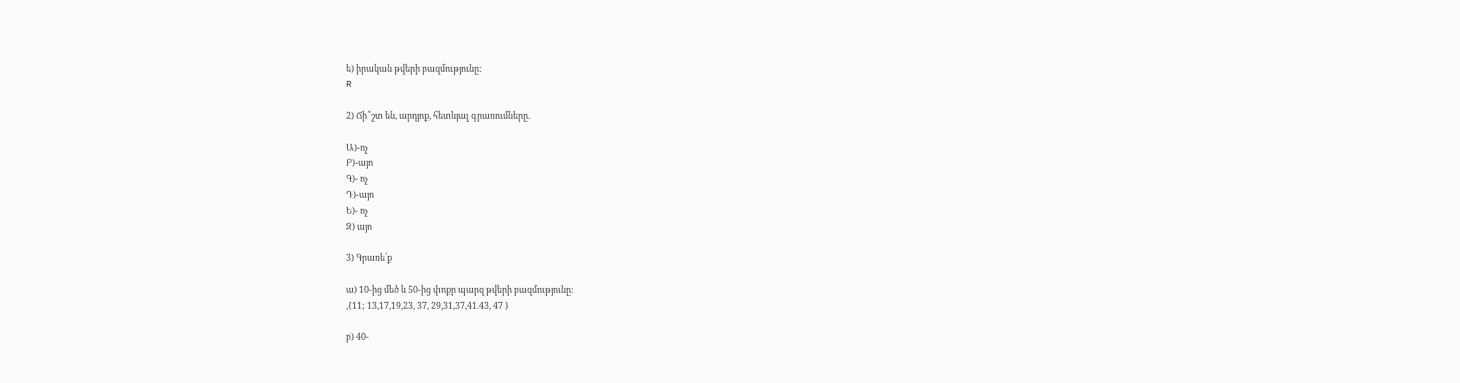ե) իրական թվերի բազմությունը:
R

2) Ճի՞շտ են, արդյոք, հետևյալ գրառումները.

Ա)-ոչ
Բ)-այո
Գ)- ոչ
Դ)-այո
Ե)- ոչ
Զ) այո

3) Գրառե՛ք

ա) 10-ից մեծ և 50-ից փոքր պարզ թվերի բազմությունը:
,{11; 13,17,19,23, 37, 29,31,37,41.43, 47 }

բ) 40-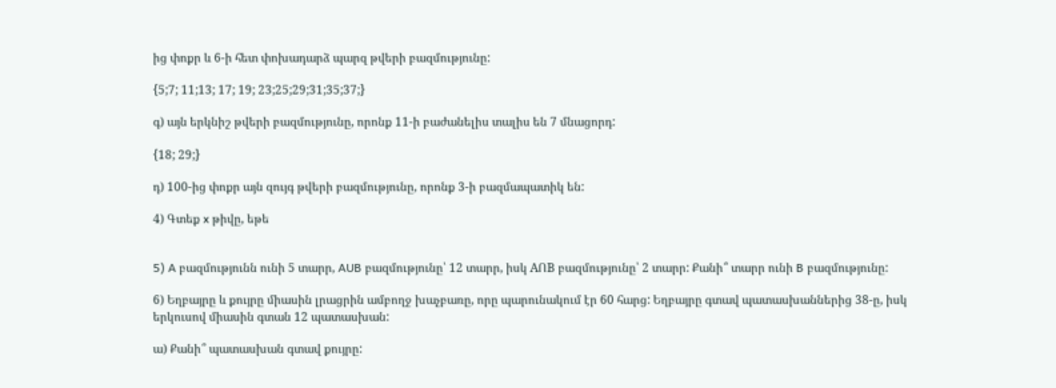ից փոքր և 6-ի հետ փոխադարձ պարզ թվերի բազմությունը:

{5;7; 11;13; 17; 19; 23;25;29;31;35;37;}

գ) այն երկնիշ թվերի բազմությունը, որոնք 11-ի բաժանելիս տալիս են 7 մնացորդ:

{18; 29;}

դ) 100-ից փոքր այն զույգ թվերի բազմությունը, որոնք 3-ի բազմապատիկ են:

4) Գտեք x թիվը, եթե


5) A բազմությունն ունի 5 տարր, AUB բազմությունը՝ 12 տարր, իսկ AՈB բազմությունը՝ 2 տարր: Քանի՞ տարր ունի B բազմությունը:

6) Եղբայրը և քույրը միասին լրացրին ամբողջ խաչբառը, որը պարունակում էր 60 հարց: Եղբայրը գտավ պատասխաններից 38-ը, իսկ երկուսով միասին գտան 12 պատասխան:

ա) Քանի՞ պատասխան գտավ քույրը: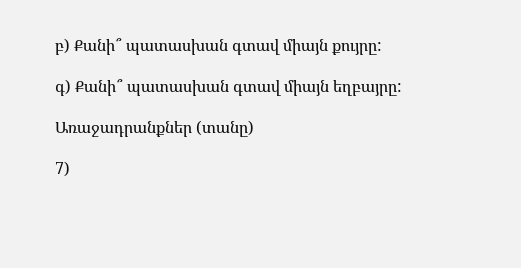բ) Քանի՞ պատասխան գտավ միայն քույրը:

գ) Քանի՞ պատասխան գտավ միայն եղբայրը:

Առաջադրանքներ (տանը)

7)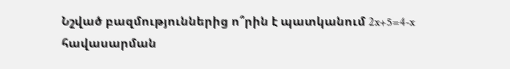Նշված բազմություններից ո՞րին է պատկանում 2x+5=4-x հավասարման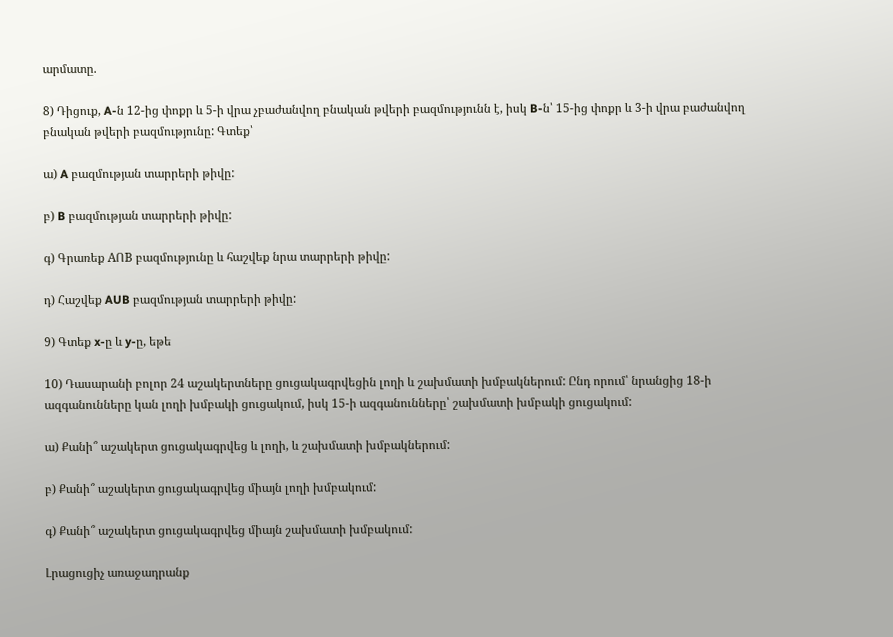արմատը.

8) Դիցուք, A-ն 12-ից փոքր և 5-ի վրա չբաժանվող բնական թվերի բազմությունն է, իսկ B-ն՝ 15-ից փոքր և 3-ի վրա բաժանվող բնական թվերի բազմությունը: Գտեք՝

ա) A բազմության տարրերի թիվը:

բ) B բազմության տարրերի թիվը:

գ) Գրառեք AՈB բազմությունը և հաշվեք նրա տարրերի թիվը:

դ) Հաշվեք AUB բազմության տարրերի թիվը:

9) Գտեք x-ը և y-ը, եթե

10) Դասարանի բոլոր 24 աշակերտները ցուցակագրվեցին լողի և շախմատի խմբակներում: Ընդ որում՝ նրանցից 18-ի ազգանունները կան լողի խմբակի ցուցակում, իսկ 15-ի ազգանունները՝ շախմատի խմբակի ցուցակում:

ա) Քանի՞ աշակերտ ցուցակագրվեց և լողի, և շախմատի խմբակներում:

բ) Քանի՞ աշակերտ ցուցակագրվեց միայն լողի խմբակում:

գ) Քանի՞ աշակերտ ցուցակագրվեց միայն շախմատի խմբակում:

Լրացուցիչ առաջադրանք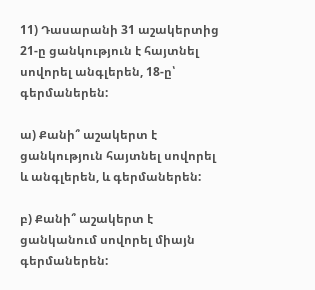11) Դասարանի 31 աշակերտից 21-ը ցանկություն է հայտնել սովորել անգլերեն, 18-ը՝ գերմաներեն:

ա) Քանի՞ աշակերտ է ցանկություն հայտնել սովորել և անգլերեն, և գերմաներեն:

բ) Քանի՞ աշակերտ է ցանկանում սովորել միայն գերմաներեն: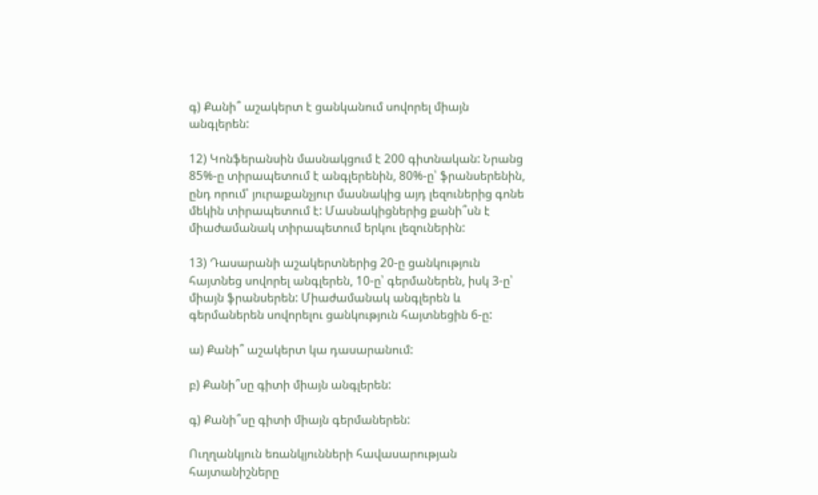գ) Քանի՞ աշակերտ է ցանկանում սովորել միայն անգլերեն:

12) Կոնֆերանսին մասնակցում է 200 գիտնական: Նրանց 85%-ը տիրապետում է անգլերենին, 80%-ը՝ ֆրանսերենին, ընդ որում՝ յուրաքանչյուր մասնակից այդ լեզուներից գոնե մեկին տիրապետում է: Մասնակիցներից քանի՞սն է միաժամանակ տիրապետում երկու լեզուներին:

13) Դասարանի աշակերտներից 20-ը ցանկություն հայտնեց սովորել անգլերեն, 10-ը՝ գերմաներեն, իսկ 3-ը՝ միայն ֆրանսերեն: Միաժամանակ անգլերեն և գերմաներեն սովորելու ցանկություն հայտնեցին 6-ը:

ա) Քանի՞ աշակերտ կա դասարանում:

բ) Քանի՞սը գիտի միայն անգլերեն:

գ) Քանի՞սը գիտի միայն գերմաներեն:

Ուղղանկյուն եռանկյունների հավասարության հայտանիշները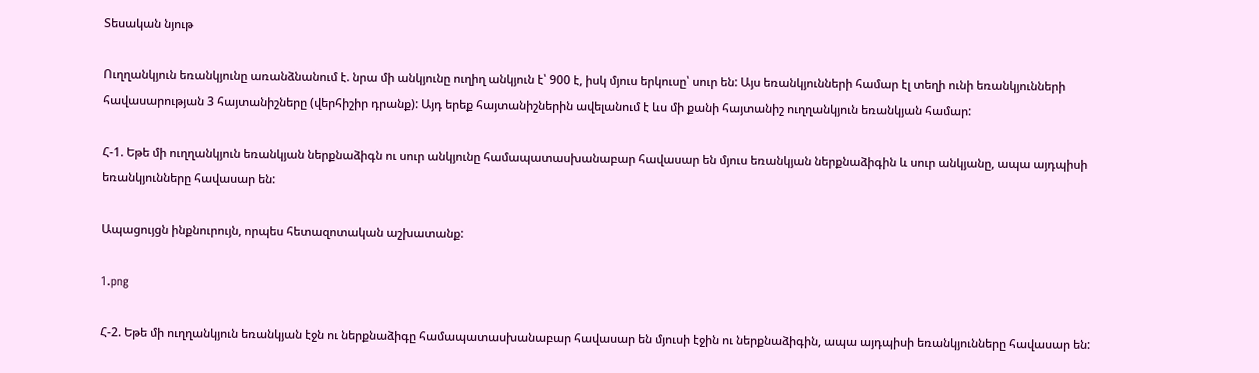Տեսական նյութ

Ուղղանկյուն եռանկյունը առանձնանում է. նրա մի անկյունը ուղիղ անկյուն է՝ 900 է, իսկ մյուս երկուսը՝ սուր են: Այս եռանկյունների համար էլ տեղի ունի եռանկյունների հավասարության 3 հայտանիշները (վերհիշիր դրանք): Այդ երեք հայտանիշներին ավելանում է ևս մի քանի հայտանիշ ուղղանկյուն եռանկյան համար:

Հ-1. Եթե մի ուղղանկյուն եռանկյան ներքնաձիգն ու սուր անկյունը համապատասխանաբար հավասար են մյուս եռանկյան ներքնաձիգին և սուր անկյանը, ապա այդպիսի եռանկյունները հավասար են:

Ապացույցն ինքնուրույն, որպես հետազոտական աշխատանք:

1.png

Հ-2. Եթե մի ուղղանկյուն եռանկյան էջն ու ներքնաձիգը համապատասխանաբար հավասար են մյուսի էջին ու ներքնաձիգին, ապա այդպիսի եռանկյունները հավասար են: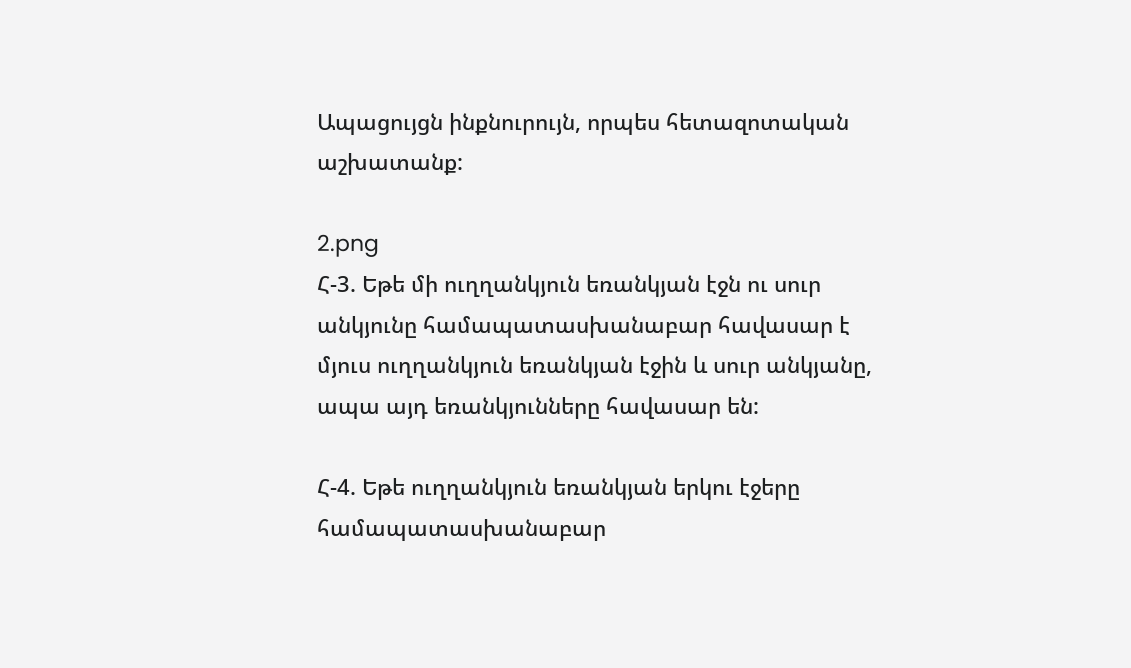Ապացույցն ինքնուրույն, որպես հետազոտական աշխատանք:

2.png
Հ-3. Եթե մի ուղղանկյուն եռանկյան էջն ու սուր անկյունը համապատասխանաբար հավասար է մյուս ուղղանկյուն եռանկյան էջին և սուր անկյանը, ապա այդ եռանկյունները հավասար են:

Հ-4. Եթե ուղղանկյուն եռանկյան երկու էջերը համապատասխանաբար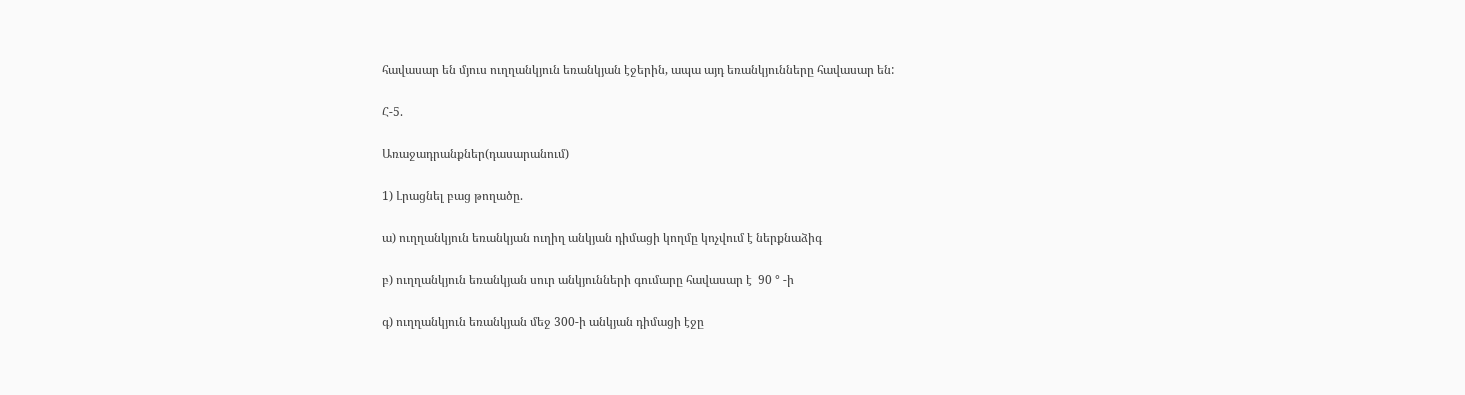հավասար են մյուս ուղղանկյուն եռանկյան էջերին, ապա այդ եռանկյունները հավասար են:

Հ-5.

Առաջադրանքներ(դասարանում)

1) Լրացնել բաց թողածը.

ա) ուղղանկյուն եռանկյան ուղիղ անկյան դիմացի կողմը կոչվում է ներքնաձիգ

բ) ուղղանկյուն եռանկյան սուր անկյունների գումարը հավասար է  90 ° -ի

գ) ուղղանկյուն եռանկյան մեջ 300-ի անկյան դիմացի էջը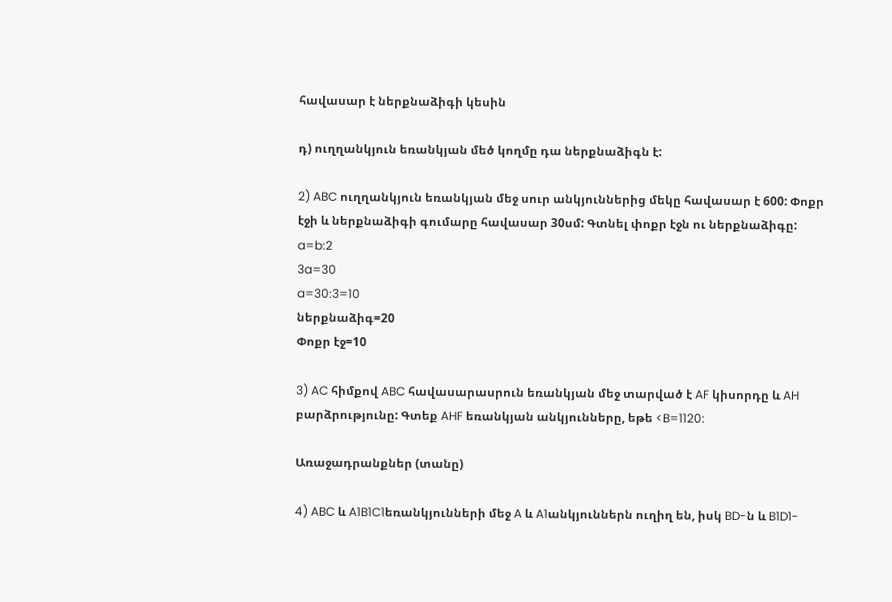հավասար է ներքնաձիգի կեսին

դ) ուղղանկյուն եռանկյան մեծ կողմը դա ներքնաձիգն է:

2) ABC ուղղանկյուն եռանկյան մեջ սուր անկյուններից մեկը հավասար է 600: Փոքր էջի և ներքնաձիգի գումարը հավասար 30սմ: Գտնել փոքր էջն ու ներքնաձիգը:
a=b:2
3a=30
a=30:3=10
ներքնաձիգ=20
Փոքր էջ=10

3) AC հիմքով ABC հավասարասրուն եռանկյան մեջ տարված է AF կիսորդը և AH բարձրությունը: Գտեք AHF եռանկյան անկյունները, եթե <B=1120:

Առաջադրանքներ (տանը)

4) ABC և A1B1C1եռանկյունների մեջ A և A1անկյուններն ուղիղ են, իսկ BD-ն և B1D1-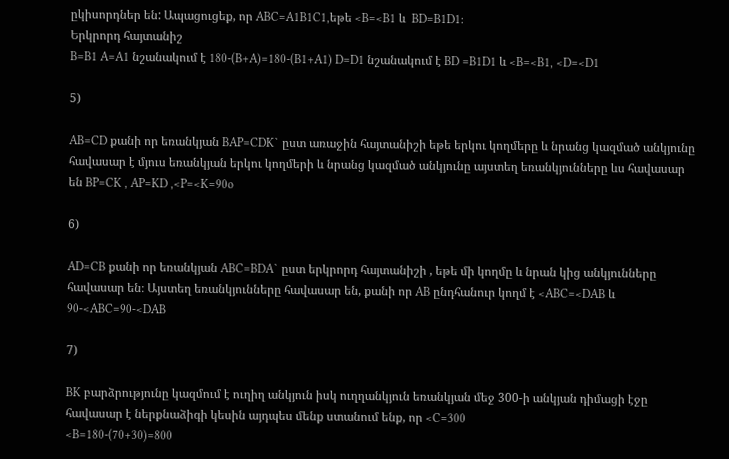ըկիսորդներ են: Ապացուցեք, որ ABC=A1B1C1,եթե <B=<B1 և  BD=B1D1:
Երկրորդ հայտանիշ
B=B1 A=A1 նշանակում է 180-(B+A)=180-(B1+A1) D=D1 նշանակում է BD =B1D1 և <B=<B1, <D=<D1

5)

AB=CD քանի որ եռանկյան BAP=CDK` ըստ առաջին հայտանիշի եթե երկու կողմերը և նրանց կազմած անկյունը հավասար է մյուս եռանկյան երկու կողմերի և նրանց կազմած անկյունը այստեղ եռանկյունները ևս հավասար են BP=CK , AP=KD ,<P=<K=90o

6)

AD=CB քանի որ եռանկյան ABC=BDA` ըստ երկրորդ հայտանիշի , եթե մի կողմը և նրան կից անկյունները հավասար են։ Այստեղ եռանկյունները հավասար են, քանի որ AB ընդհանուր կողմ է <ABC=<DAB և 90-<ABC=90-<DAB

7)

BK բարձրությունը կազմում է ուղիղ անկյուն իսկ ուղղանկյուն եռանկյան մեջ 300-ի անկյան դիմացի էջը հավասար է ներքնաձիգի կեսին այդպես մենք ստանում ենք, որ <C=300
<B=180-(70+30)=800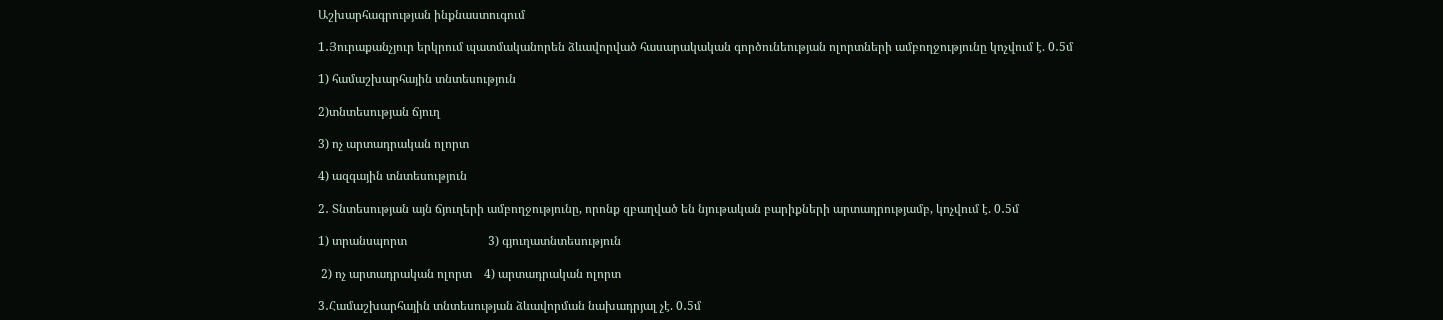Աշխարհագրության ինքնաստուգում

1․Յուրաքանչյուր երկրում պատմականորեն ձևավորված հասարակական գործունեության ոլորտների ամբողջությունը կոչվում է. 0․5մ

1) համաշխարհային տնտեսություն

2)տնտեսության ճյուղ

3) ոչ արտադրական ոլորտ

4) ազգային տնտեսություն

2․ Տնտեսության այն ճյուղերի ամբողջությունը, որոնք զբաղված են նյութական բարիքների արտադրությամբ, կոչվում է. 0․5մ

1) տրանսպորտ                           3) գյուղատնտեսություն

 2) ոչ արտադրական ոլորտ    4) արտադրական ոլորտ

3․Համաշխարհային տնտեսության ձևավորման նախադրյալ չէ. 0․5մ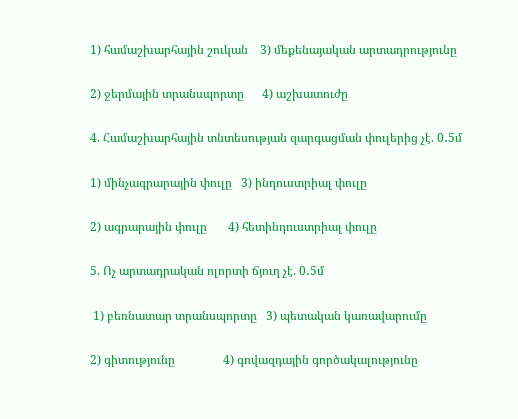1) համաշխարհային շուկան    3) մեքենայական արտադրությունը

2) ջերմային տրանսպորտը      4) աշխատուժը

4. Համաշխարհային տնտեսության զարգացման փուլերից չէ. 0․5մ

1) մինչագրարային փուլը   3) ինդուստրիալ փուլը

2) ագրարային փուլը       4) հետինդուստրիալ փուլը

5. Ոչ արտադրական ոլորտի ճյուղ չէ. 0․5մ

 1) բեռնատար տրանսպորտը   3) պետական կառավարումը

2) գիտությունը                4) գովազդային գործակալությունը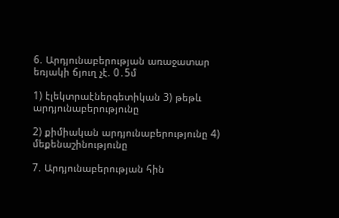6. Արդյունաբերության առաջատար եռյակի ճյուղ չէ. 0․5մ

1) էլեկտրաէներգետիկան 3) թեթև արդյունաբերությունը

2) քիմիական արդյունաբերությունը 4) մեքենաշինությունը

7. Արդյունաբերության հին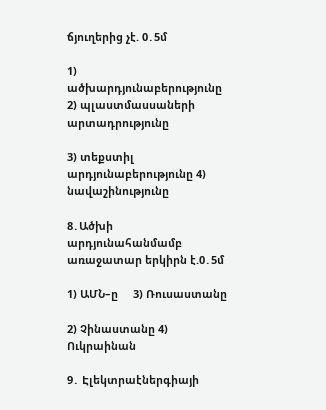ճյուղերից չէ. 0․5մ

1) ածխարդյունաբերությունը          2) պլաստմասսաների արտադրությունը

3) տեքստիլ արդյունաբերությունը 4) նավաշինությունը

8․Ածխի արդյունահանմամբ առաջատար երկիրն է.0․5մ

1) ԱՄՆ–ը     3) Ռուսաստանը

2) Չինաստանը 4) Ուկրաինան

9․ Էլեկտրաէներգիայի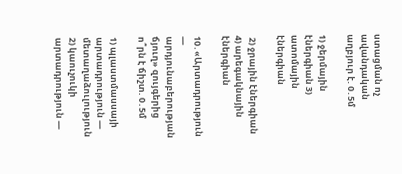ստացման ոչ ավանդական աղբյուր է. 0․5մ

1) ջերմային էներգիան 3) ատոմային էներգիան

 2) ջրային էներգիան 4) արեգակնային էներգիան

10․«Արտադրություն — արդյունաբերության ճյուղ» զույգերից ո՞րն է ճիշտ. 0․5մ

1) պլաստմասսայի արտադրություն — մետաղաձուլություն        2) կաուչուկի արտադրություն —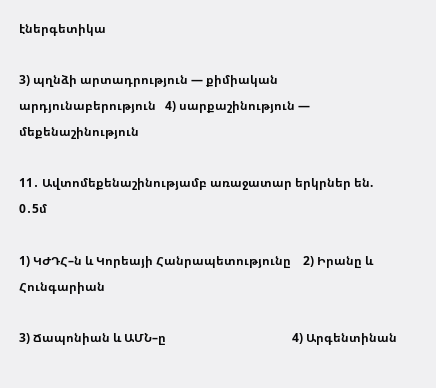էներգետիկա

3) պղնձի արտադրություն — քիմիական արդյունաբերություն   4) սարքաշինություն — մեքենաշինություն

11․ Ավտոմեքենաշինությամբ առաջատար երկրներ են. 0․5մ

1) ԿԺԴՀ–ն և Կորեայի Հանրապետությունը    2) Իրանը և Հունգարիան

3) Ճապոնիան և ԱՄՆ–ը                                          4) Արգենտինան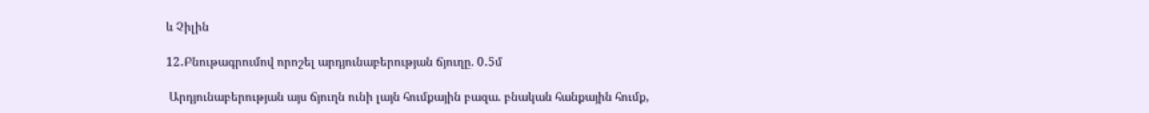և Չիլին

12․Բնութագրումով որոշել արդյունաբերության ճյուղը. 0․5մ

 Արդյունաբերության այս ճյուղն ունի լայն հումքային բազա. բնական հանքային հումք,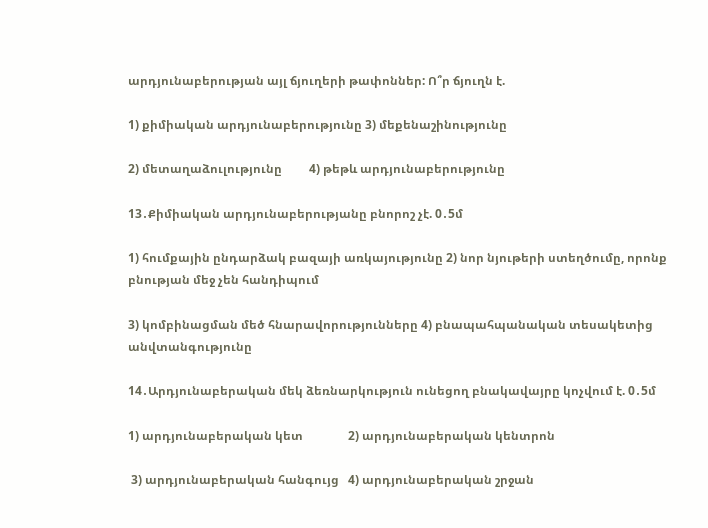արդյունաբերության այլ ճյուղերի թափոններ: Ո՞ր ճյուղն է.

1) քիմիական արդյունաբերությունը 3) մեքենաշինությունը

2) մետաղաձուլությունը         4) թեթև արդյունաբերությունը

13․Քիմիական արդյունաբերությանը բնորոշ չէ. 0․5մ

1) հումքային ընդարձակ բազայի առկայությունը 2) նոր նյութերի ստեղծումը, որոնք բնության մեջ չեն հանդիպում

3) կոմբինացման մեծ հնարավորությունները 4) բնապահպանական տեսակետից անվտանգությունը

14․Արդյունաբերական մեկ ձեռնարկություն ունեցող բնակավայրը կոչվում է. 0․5մ

1) արդյունաբերական կետ               2) արդյունաբերական կենտրոն

 3) արդյունաբերական հանգույց   4) արդյունաբերական շրջան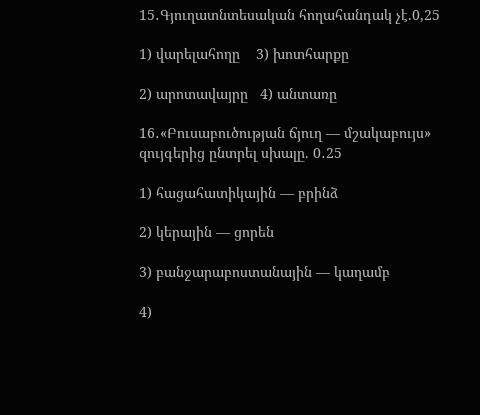15․Գյուղատնտեսական հողահանդակ չէ.0,25

1) վարելահողը    3) խոտհարքը

2) արոտավայրը   4) անտառը

16․«Բուսաբուծության ճյուղ — մշակաբույս» զույգերից ընտրել սխալը. 0․25

1) հացահատիկային — բրինձ

2) կերային — ցորեն

3) բանջարաբոստանային — կաղամբ

4)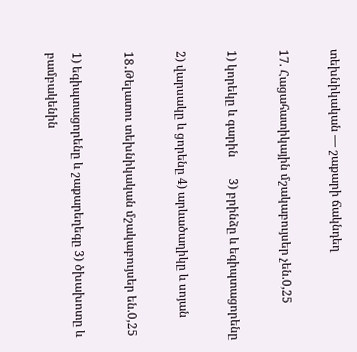տեխնիկական — շաքարի ճակնդեղ

17. Հացահատիկային մշակաբույսեր չեն.0,25

1) կորեկը և գարին       3) բրինձը և եգիպտացորենը

2) վարսակը և ցորենը 4) արևածաղիկը և սոյան

18․Թելատու տեխնիկական մշակաբույսեր են.0,25

1) եգիպտացորենը և շաքարեղեգը 3) ծխախոտը և բամբակենին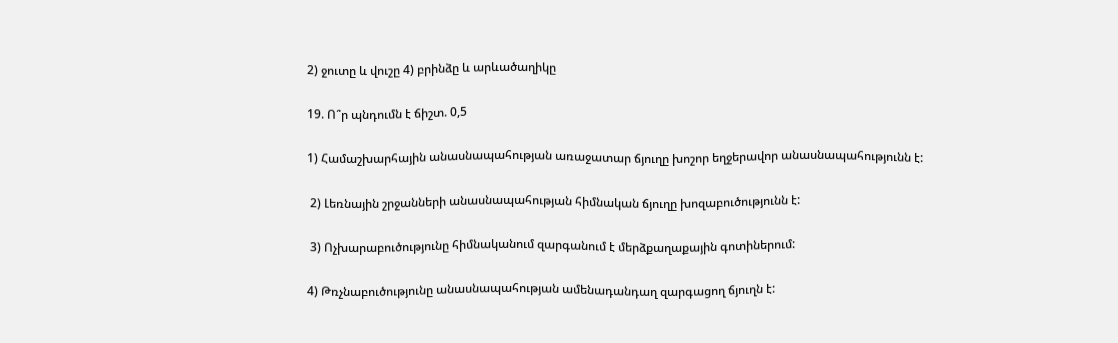2) ջուտը և վուշը 4) բրինձը և արևածաղիկը

19. Ո՞ր պնդումն է ճիշտ. 0,5

1) Համաշխարհային անասնապահության առաջատար ճյուղը խոշոր եղջերավոր անասնապահությունն է:

 2) Լեռնային շրջանների անասնապահության հիմնական ճյուղը խոզաբուծությունն է:

 3) Ոչխարաբուծությունը հիմնականում զարգանում է մերձքաղաքային գոտիներում:

4) Թռչնաբուծությունը անասնապահության ամենադանդաղ զարգացող ճյուղն է: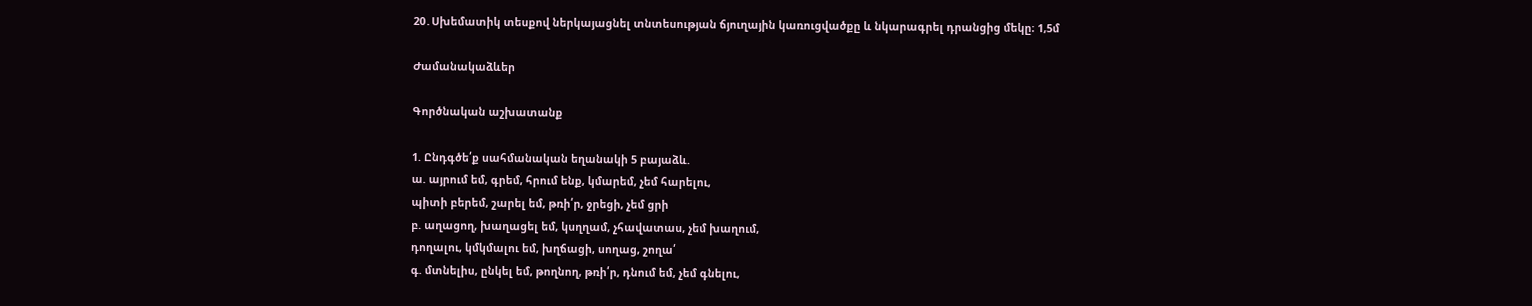20․Սխեմատիկ տեսքով ներկայացնել տնտեսության ճյուղային կառուցվածքը և նկարագրել դրանցից մեկը։ 1,5մ

Ժամանակաձևեր

Գործնական աշխատանք

1. Ընդգծե՛ք սահմանական եղանակի 5 բայաձև.
ա. այրում եմ, գրեմ, հրում ենք, կմարեմ, չեմ հարելու,
պիտի բերեմ, շարել եմ, թռի՛ր, ջրեցի, չեմ ցրի
բ. աղացող, խաղացել եմ, կսղղամ, չհավատաս, չեմ խաղում,
դողալու, կմկմալու եմ, խղճացի, սողաց, շողա՛
գ. մտնելիս, ընկել եմ, թողնող, թռի՛ր, դնում եմ, չեմ գնելու,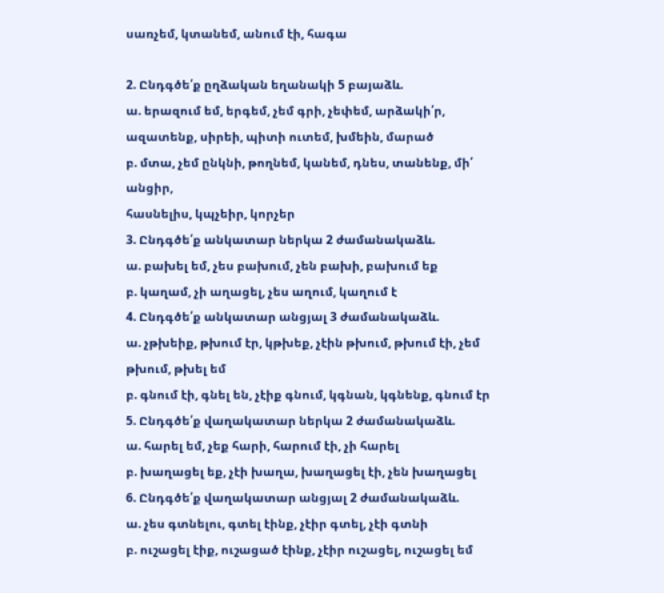սառչեմ, կտանեմ, անում էի, հագա

2. Ընդգծե՛ք ըղձական եղանակի 5 բայաձև.
ա. երազում եմ, երգեմ, չեմ գրի, չեփեմ, արձակի՛ր,
ազատենք, սիրեի, պիտի ուտեմ, խմեին, մարած
բ. մտա, չեմ ընկնի, թողնեմ, կանեմ, դնես, տանենք, մի՛ անցիր,
հասնելիս, կպչեիր, կորչեր
3. Ընդգծե՛ք անկատար ներկա 2 ժամանակաձև.
ա. բախել եմ, չես բախում, չեն բախի, բախում եք
բ. կաղամ, չի աղացել, չես աղում, կաղում է
4. Ընդգծե՛ք անկատար անցյալ 3 ժամանակաձև.
ա. չթխեիք, թխում էր, կթխեք, չէին թխում, թխում էի, չեմ
թխում, թխել եմ
բ. գնում էի, գնել են, չէիք գնում, կգնան, կգնենք, գնում էր
5. Ընդգծե՛ք վաղակատար ներկա 2 ժամանակաձև.
ա. հարել եմ, չեք հարի, հարում էի, չի հարել
բ. խաղացել եք, չէի խաղա, խաղացել էի, չեն խաղացել
6. Ընդգծե՛ք վաղակատար անցյալ 2 ժամանակաձև.
ա. չես գտնելու, գտել էինք, չէիր գտել, չէի գտնի
բ. ուշացել էիք, ուշացած էինք, չէիր ուշացել, ուշացել եմ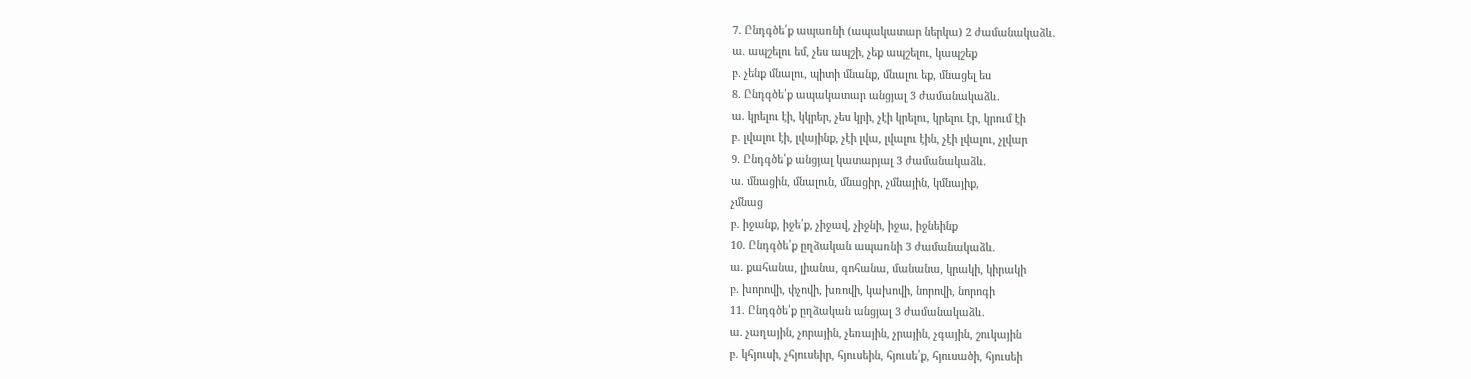7. Ընդգծե՛ք ապառնի (ապակատար ներկա) 2 ժամանակաձև.
ա. ապշելու եմ, չես ապշի, չեք ապշելու, կապշեք
բ. չենք մնալու, պիտի մնանք, մնալու եք, մնացել ես
8. Ընդգծե՛ք ապակատար անցյալ 3 ժամանակաձև.
ա. կրելու էի, կկրեր, չես կրի, չէի կրելու, կրելու էր, կրում էի
բ. լվալու էի, լվայինք, չէի լվա, լվալու էին, չէի լվալու, չլվար
9. Ընդգծե՛ք անցյալ կատարյալ 3 ժամանակաձև.
ա. մնացին, մնալուն, մնացիր, չմնային, կմնայիք,
չմնաց
բ. իջանք, իջե՛ք, չիջավ, չիջնի, իջա, իջնեինք
10. Ընդգծե՛ք ըղձական ապառնի 3 ժամանակաձև.
ա. քահանա, լիանա, գոհանա, մանանա, կրակի, կիրակի
բ. խորովի, փչովի, խռովի, կախովի, նորովի, նորոգի
11. Ընդգծե՛ք ըղձական անցյալ 3 ժամանակաձև.
ա. չաղային, չորային, չեռային, չրային, չգային, շուկային
բ. կհյուսի, չհյուսեիր, հյուսեին, հյուսե՛ք, հյուսածի, հյուսեի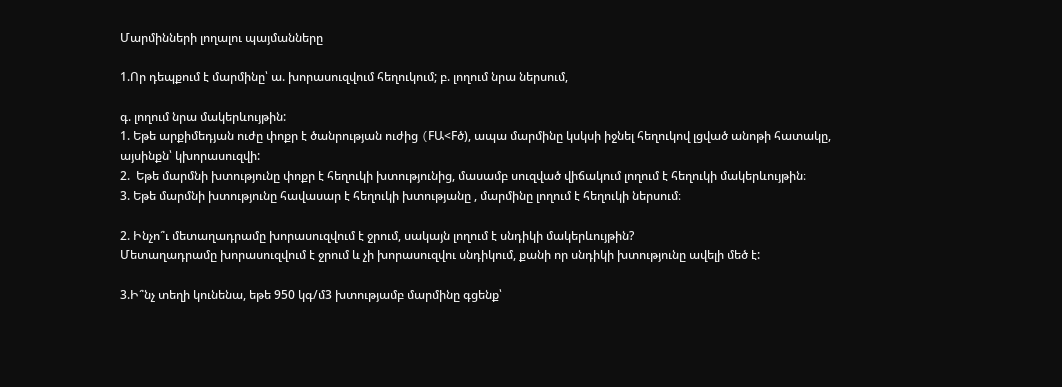Մարմինների լողալու պայմանները

1.Որ դեպքում է մարմինը՝ ա. խորասուզվում հեղուկում; բ. լողում նրա ներսում,

գ. լողում նրա մակերևույթին:
1. Եթե արքիմեդյան ուժը փոքր է ծանրության ուժից (FԱ<Fծ), ապա մարմինը կսկսի իջնել հեղուկով լցված անոթի հատակը, այսինքն՝ կխորասուզվի:
2.  Եթե մարմնի խտությունը փոքր է հեղուկի խտությունից, մասամբ սուզված վիճակում լողում է հեղուկի մակերևույթին։
3. Եթե մարմնի խտությունը հավասար է հեղուկի խտությանը , մարմինը լողում է հեղուկի ներսում։

2. Ինչո՞ւ մետաղադրամը խորասուզվում է ջրում, սակայն լողում է սնդիկի մակերևույթին?
Մետաղադրամը խորասուզվում է ջրում և չի խորասուզվու սնդիկում, քանի որ սնդիկի խտությունը ավելի մեծ է:

3.Ի՞նչ տեղի կունենա, եթե 950 կգ/մ3 խտությամբ մարմինը գցենք՝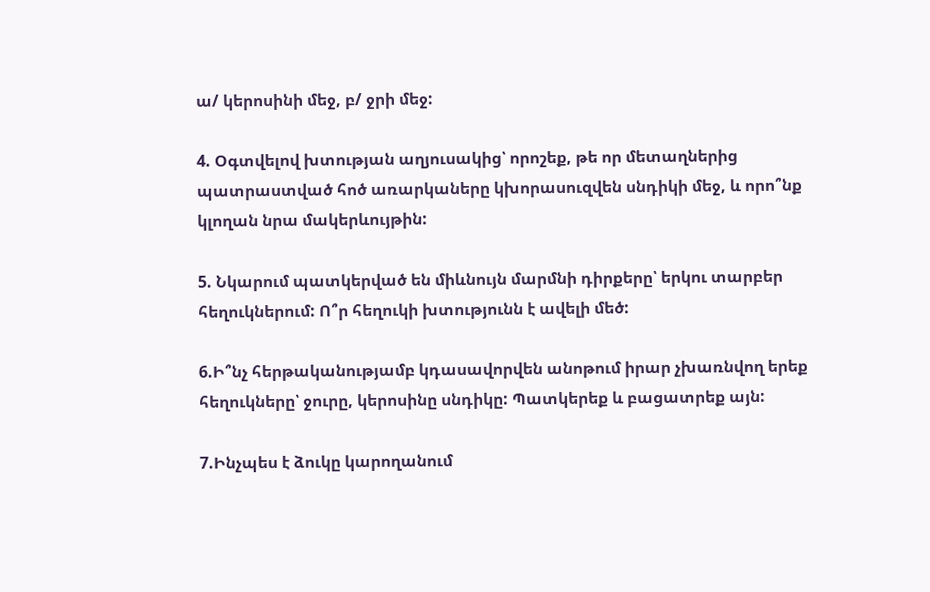ա/ կերոսինի մեջ, բ/ ջրի մեջ:

4. Օգտվելով խտության աղյուսակից՝ որոշեք, թե որ մետաղներից պատրաստված հոծ առարկաները կխորասուզվեն սնդիկի մեջ, և որո՞նք կլողան նրա մակերևույթին:

5. Նկարում պատկերված են միևնույն մարմնի դիրքերը՝ երկու տարբեր հեղուկներում: Ո՞ր հեղուկի խտությունն է ավելի մեծ:

6.Ի՞նչ հերթականությամբ կդասավորվեն անոթում իրար չխառնվող երեք հեղուկները՝ ջուրը, կերոսինը սնդիկը: Պատկերեք և բացատրեք այն:

7.Ինչպես է ձուկը կարողանում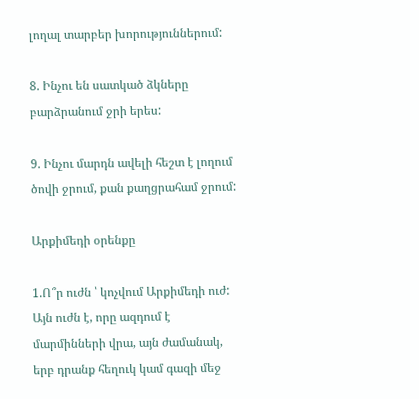լողալ տարբեր խորություններում:

8. Ինչու են սատկած ձկները բարձրանում ջրի երես:

9. Ինչու մարդն ավելի հեշտ է լողում ծովի ջրում, քան քաղցրահամ ջրում:

Արքիմեդի օրենքը

1.Ո՞ր ուժն ՝ կոչվում Արքիմեդի ուժ:
Այն ուժն է, որը ազդում է մարմինների վրա, այն ժամանակ, երբ դրանք հեղուկ կամ գազի մեջ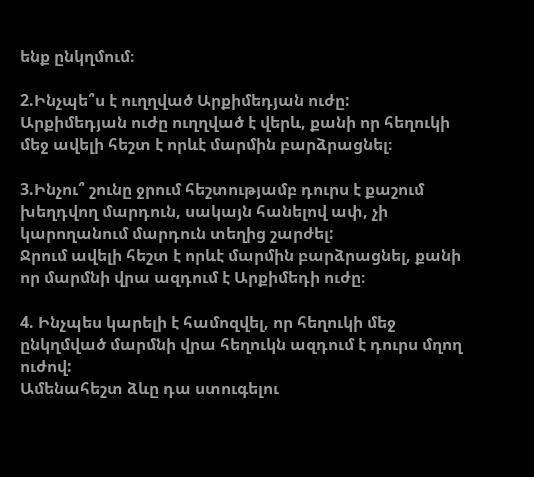ենք ընկղմում։

2.Ինչպե՞ս է ուղղված Արքիմեդյան ուժը:
Արքիմեդյան ուժը ուղղված է վերև, քանի որ հեղուկի մեջ ավելի հեշտ է որևէ մարմին բարձրացնել։

3.Ինչու՞ շունը ջրում հեշտությամբ դուրս է քաշում խեղդվող մարդուն, սակայն հանելով ափ, չի կարողանում մարդուն տեղից շարժել:
Ջրում ավելի հեշտ է որևէ մարմին բարձրացնել, քանի որ մարմնի վրա ազդում է Արքիմեդի ուժը։

4. Ինչպես կարելի է համոզվել, որ հեղուկի մեջ ընկղմված մարմնի վրա հեղուկն ազդում է դուրս մղող ուժով:
Ամենահեշտ ձևը դա ստուգելու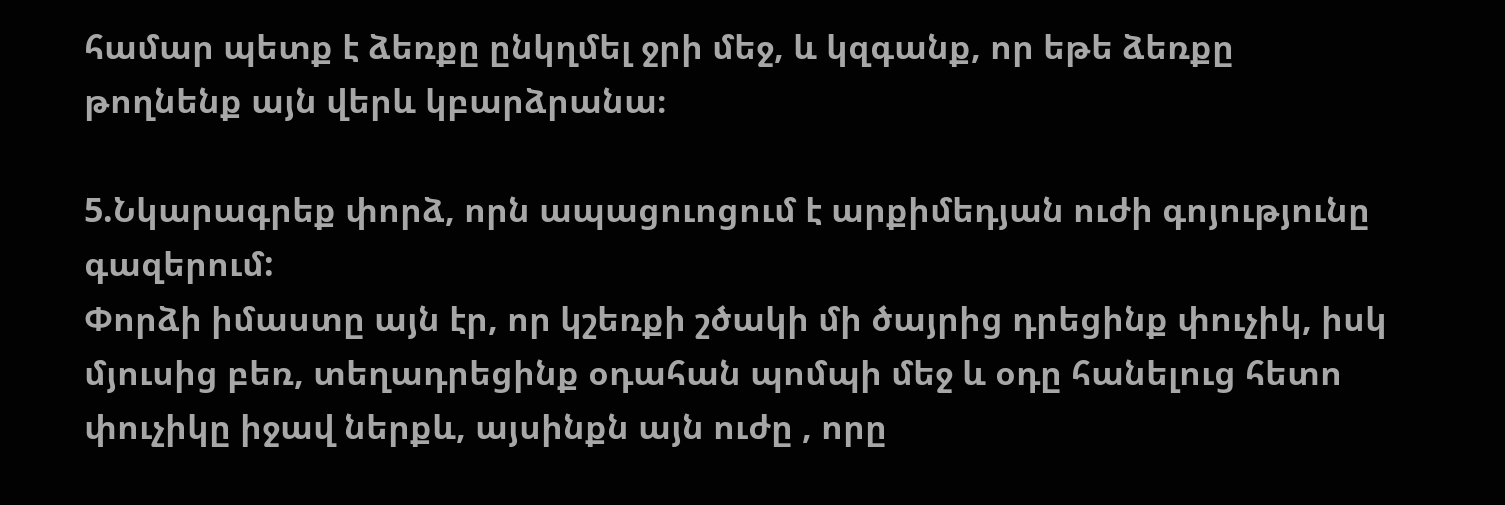համար պետք է ձեռքը ընկղմել ջրի մեջ, և կզգանք, որ եթե ձեռքը թողնենք այն վերև կբարձրանա։

5.Նկարագրեք փորձ, որն ապացուոցում է արքիմեդյան ուժի գոյությունը  գազերում:
Փորձի իմաստը այն էր, որ կշեռքի շծակի մի ծայրից դրեցինք փուչիկ, իսկ մյուսից բեռ, տեղադրեցինք օդահան պոմպի մեջ և օդը հանելուց հետո փուչիկը իջավ ներքև, այսինքն այն ուժը , որը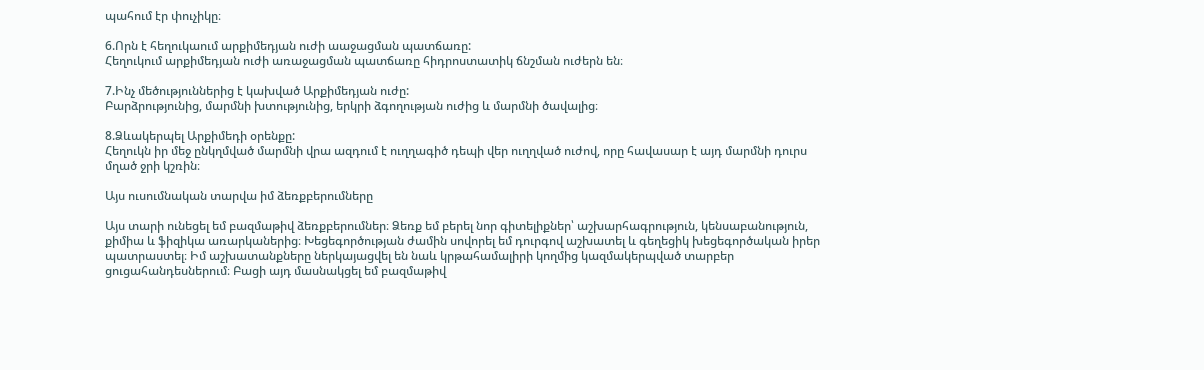պահում էր փուչիկը։

6.Որն է հեղուկաում արքիմեդյան ուժի աաջացման պատճառը:
Հեղուկում արքիմեդյան ուժի առաջացման պատճառը հիդրոստատիկ ճնշման ուժերն են։

7.Ինչ մեծություններից է կախված Արքիմեդյան ուժը:
Բարձրությունից, մարմնի խտությունից, երկրի ձգողության ուժից և մարմնի ծավալից։

8.Ձևակերպել Արքիմեդի օրենքը:
Հեղուկն իր մեջ ընկղմված մարմնի վրա ազդում է ուղղագիծ դեպի վեր ուղղված ուժով, որը հավասար է այդ մարմնի դուրս մղած ջրի կշռին։

Այս ուսումնական տարվա իմ ձեռքբերումները

Այս տարի ունեցել եմ բազմաթիվ ձեռքբերումներ։ Ձեռք եմ բերել նոր գիտելիքներ՝ աշխարհագրություն, կենսաբանություն, քիմիա և ֆիզիկա առարկաներից։ Խեցեգործության ժամին սովորել եմ դուրգով աշխատել և գեղեցիկ խեցեգործական իրեր պատրաստել։ Իմ աշխատանքները ներկայացվել են նաև կրթահամալիրի կողմից կազմակերպված տարբեր ցուցահանդեսներում։ Բացի այդ մասնակցել եմ բազմաթիվ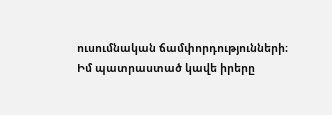ուսումնական ճամփորդությունների։
Իմ պատրաստած կավե իրերը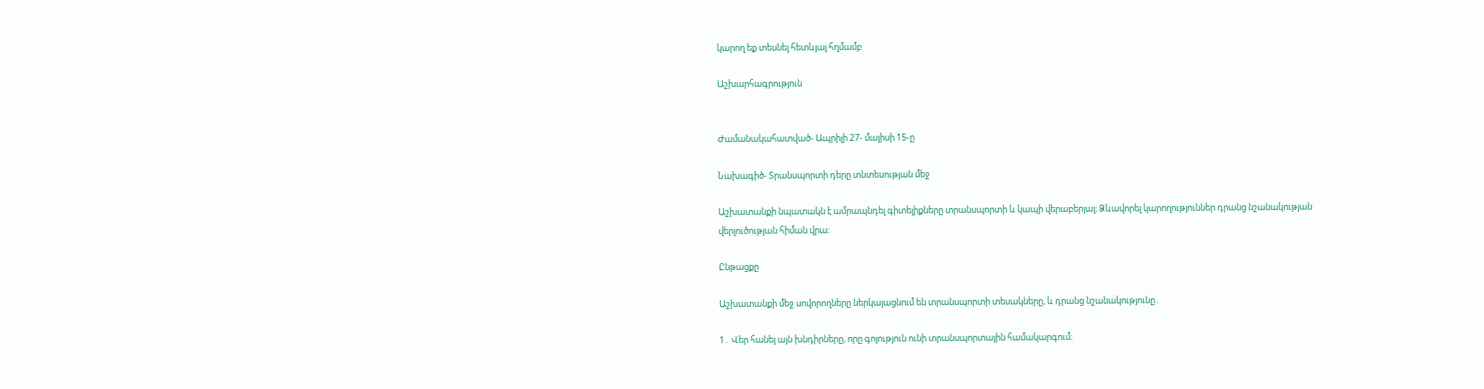կարող եք տեսնել հետևյալ հղմամբ

Աշխարհագրություն


Ժամանակահատված- Ապրիլի 27- մայիսի 15-ը

Նախագիծ- Տրանսպորտի դերը տնտեսության մեջ

Աշխատանքի նպատակն է ամրապնդել գիտելիքները տրանսպորտի և կապի վերաբերյալ։ Ձևավորել կարողություններ դրանց նշանակության վերլուծության հիման վրա։

Ընթացքը

Աշխատանքի մեջ սովորողները ներկայացնում են տրանսպորտի տեսակները, և դրանց նշանակությունը․

1․ Վեր հանել այն խնդիրները, որը գոյություն ունի տրանսպորտային համակարգում։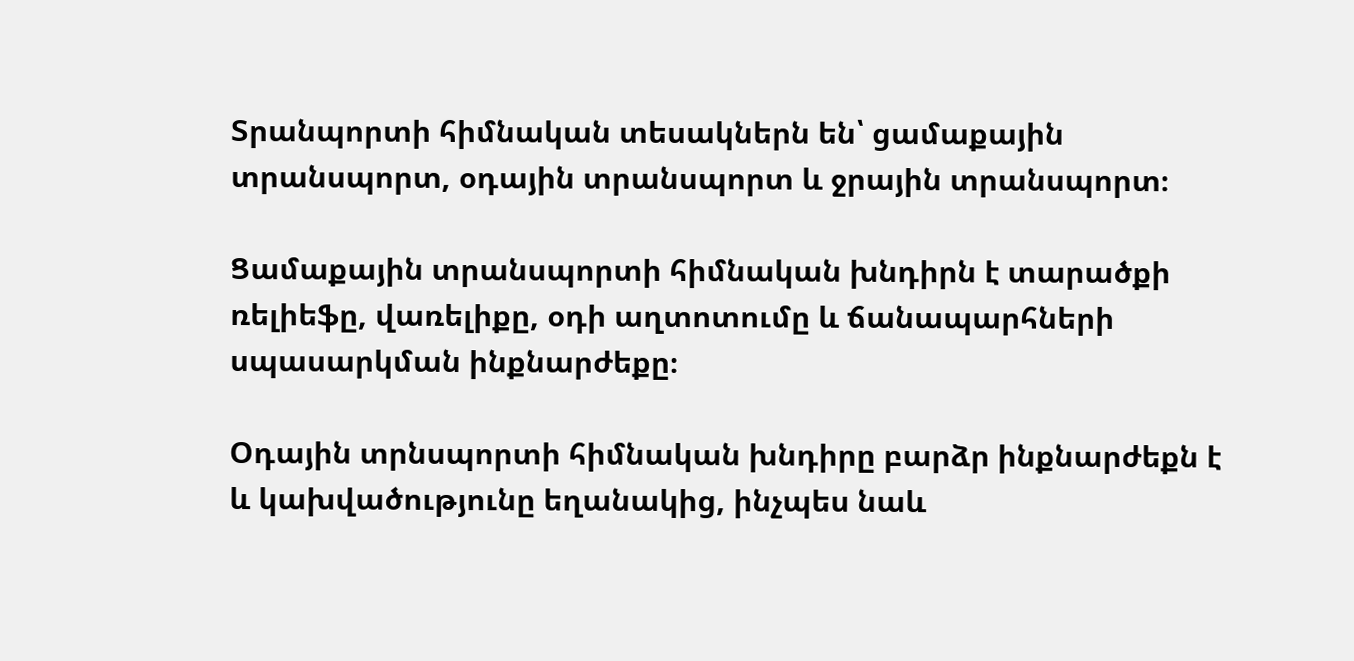Տրանպորտի հիմնական տեսակներն են՝ ցամաքային տրանսպորտ, օդային տրանսպորտ և ջրային տրանսպորտ։

Ցամաքային տրանսպորտի հիմնական խնդիրն է տարածքի ռելիեֆը, վառելիքը, օդի աղտոտումը և ճանապարհների սպասարկման ինքնարժեքը։

Օդային տրնսպորտի հիմնական խնդիրը բարձր ինքնարժեքն է և կախվածությունը եղանակից, ինչպես նաև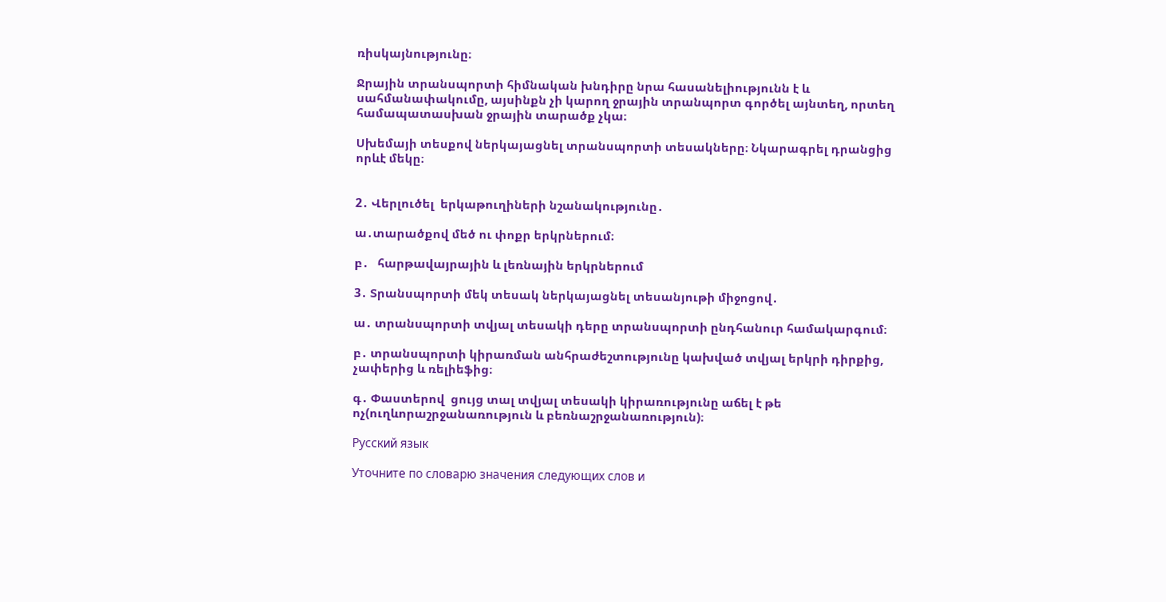ռիսկայնությունը։

Ջրային տրանսպորտի հիմնական խնդիրը նրա հասանելիությունն է և սահմանափակումը, այսինքն չի կարող ջրային տրանպորտ գործել այնտեղ, որտեղ համապատասխան ջրային տարածք չկա։

Սխեմայի տեսքով ներկայացնել տրանսպորտի տեսակները։ Նկարագրել դրանցից որևէ մեկը։


2․ Վերլուծել  երկաթուղիների նշանակությունը․

ա․տարածքով մեծ ու փոքր երկրներում։

բ․   հարթավայրային և լեռնային երկրներում

3․ Տրանսպորտի մեկ տեսակ ներկայացնել տեսանյութի միջոցով․

ա․ տրանսպորտի տվյալ տեսակի դերը տրանսպորտի ընդհանուր համակարգում։

բ․ տրանսպորտի կիրառման անհրաժեշտությունը կախված տվյալ երկրի դիրքից, չափերից և ռելիեֆից։

գ․ Փաստերով  ցույց տալ տվյալ տեսակի կիրառությունը աճել է թե ոչ(ուղևորաշրջանառություն և բեռնաշրջանառություն)։

Русский язык

Уточните по словарю значения следующих слов и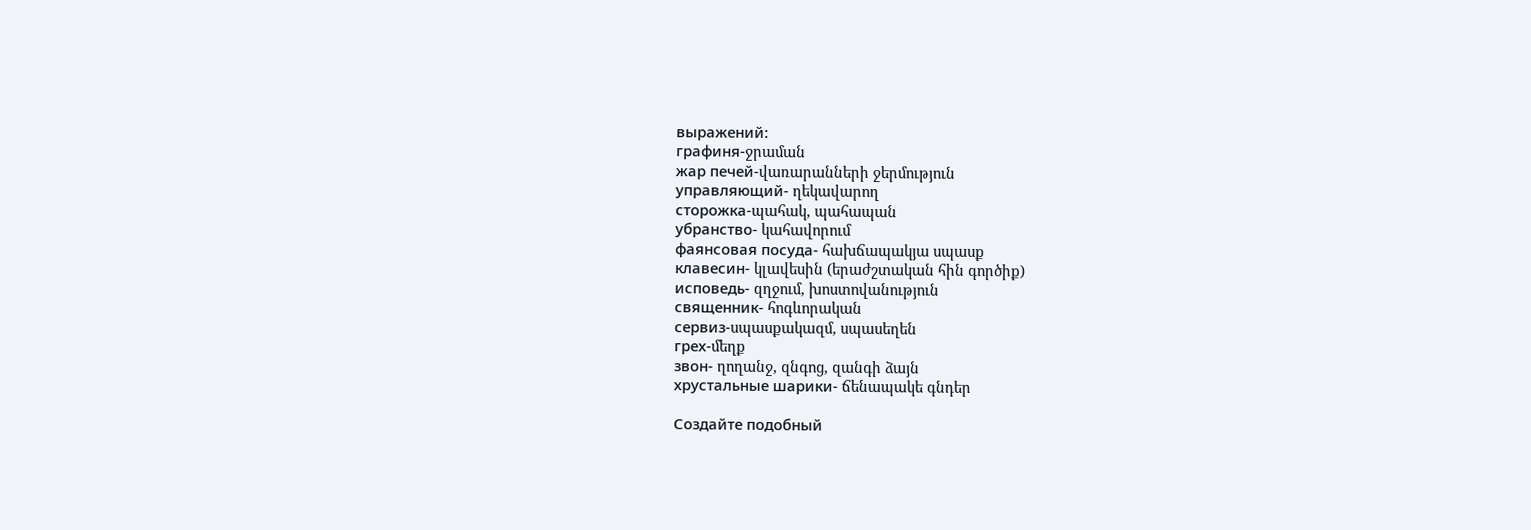выражений:
графиня-ջրաման
жар печей-վառարանների ջերմություն
управляющий- ղեկավարող
сторожка-պահակ, պահապան
убранство- կահավորում
фаянсовая посуда- հախճապակյա սպասք
клавесин- կլավեսին (երաժշտական հին գործիք)
исповедь- զղջում, խոստովանություն
священник- հոգևորական
сервиз-սպասքակազմ, սպասեղեն
грех-մեղք
звон- ղողանջ, զնգոց, զանգի ձայն
хрустальные шарики- ճենապակե գնդեր

Создайте подобный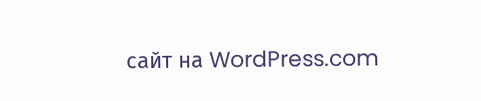сайт на WordPress.com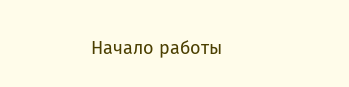Начало работы